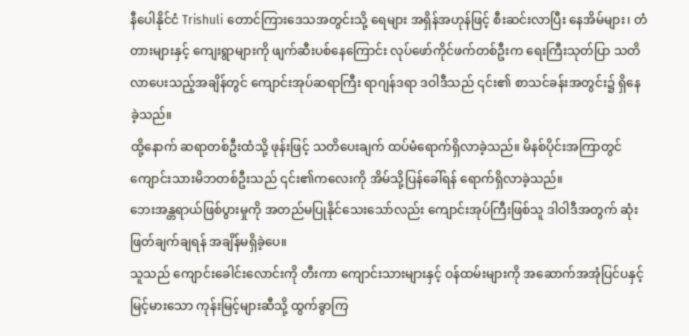နီပေါနိုင်ငံ Trishuli တောင်ကြားဒေသအတွင်းသို့ ရေများ အရှိန်အဟုန်ဖြင့် စီးဆင်းလာပြီး နေအိမ်များ၊ တံတားများနှင့် ကျေးရွာများကို ဖျက်ဆီးပစ်နေကြောင်း လုပ်ဖော်ကိုင်ဖက်တစ်ဦးက ရေးကြီးသုတ်ပြာ သတိလာပေးသည့်အချိန်တွင် ကျောင်းအုပ်ဆရာကြီး ရာဂျန်ဒရာ ဒဝါဒီသည် ၎င်း၏ စာသင်ခန်းအတွင်း၌ ရှိနေခဲ့သည်။
ထို့နောက် ဆရာတစ်ဦးထံသို့ ဖုန်းဖြင့် သတိပေးချက် ထပ်မံရောက်ရှိလာခဲ့သည်။ မိနစ်ပိုင်းအကြာတွင် ကျောင်းသားမိဘတစ်ဦးသည် ၎င်း၏ကလေးကို အိမ်သို့ပြန်ခေါ်ရန် ရောက်ရှိလာခဲ့သည်။
ဘေးအန္တရာယ်ဖြစ်ပွားမှုကို အတည်မပြုနိုင်သေးသော်လည်း ကျောင်းအုပ်ကြီးဖြစ်သူ ဒါဝါဒီအတွက် ဆုံးဖြတ်ချက်ချရန် အချိန်မရှိခဲ့ပေ။
သူသည် ကျောင်းခေါင်းလောင်းကို တီးကာ ကျောင်းသားများနှင့် ဝန်ထမ်းများကို အဆောက်အအုံပြင်ပနှင့် မြင့်မားသော ကုန်းမြင့်များဆီသို့ ထွက်ခွာကြ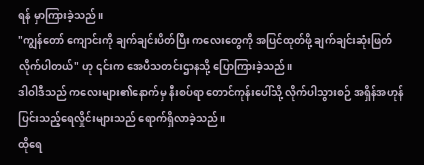ရန် မှာကြားခဲ့သည်။
"ကျွန်တော် ကျောင်းကို ချက်ချင်းပိတ်ပြီး ကလေးတွေကို အပြင်ထုတ်ဖို့ ချက်ချင်းဆုံးဖြတ်လိုက်ပါတယ်" ဟု ၎င်းက အေပီသတင်းဌာနသို့ ပြောကြားခဲ့သည်။
ဒါဝါဒီသည် ကလေးများ၏နောက်မှ နီးစပ်ရာ တောင်ကုန်းပေါ်သို့ လိုက်ပါသွားစဉ် အရှိန်အဟုန်ပြင်းသည့်ရေလှိုင်းများသည် ရောက်ရှိလာခဲ့သည်။
ထိုရေ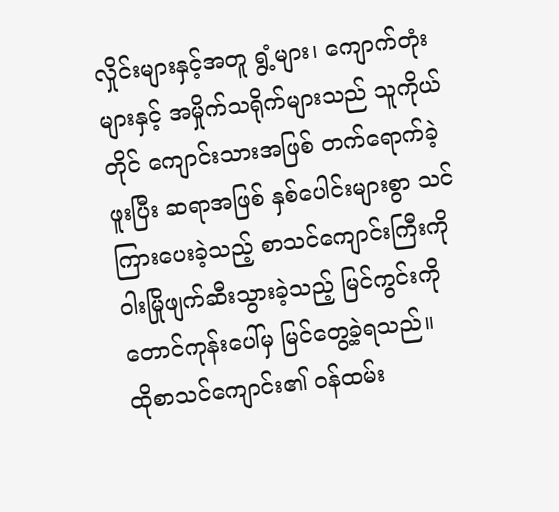လှိုင်းများနှင့်အတူ ရွံ့များ၊ ကျောက်တုံးများနှင့် အမှိုက်သရိုက်များသည် သူကိုယ်တိုင် ကျောင်းသားအဖြစ် တက်ရောက်ခဲ့ဖူးပြီး ဆရာအဖြစ် နှစ်ပေါင်းများစွာ သင်ကြားပေးခဲ့သည့် စာသင်ကျောင်းကြီးကို ဝါးမြိုဖျက်ဆီးသွားခဲ့သည့် မြင်ကွင်းကို တောင်ကုန်းပေါ်မှ မြင်တွေ့ခဲ့ရသည်။
ထိုစာသင်ကျောင်း၏ ဝန်ထမ်း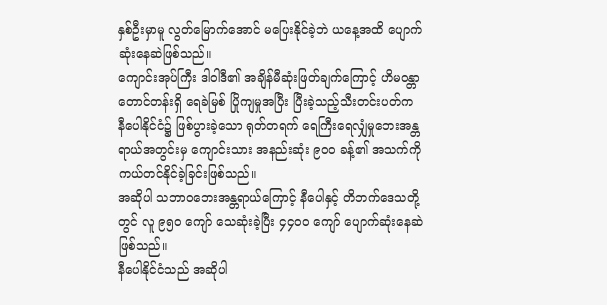နှစ်ဦးမှာမူ လွတ်မြောက်အောင် မပြေးနိုင်ခဲ့ဘဲ ယနေ့အထိ ပျောက်ဆုံးနေဆဲဖြစ်သည်။
ကျောင်းအုပ်ကြီး ဒါဝါဒီ၏ အချိန်မီဆုံးဖြတ်ချက်ကြောင့် ဟိမဝန္တာတောင်တန်းရှိ ရေခဲမြစ် ပြိုကျမှုအပြီး ပြီးခဲ့သည့်သီးတင်းပတ်က နီပေါနိုင်ငံ၌ ဖြစ်ပွားခဲ့သော ရုတ်တရက် ရေကြီးရေလျှံမှုဘေးအန္တရာယ်အတွင်းမှ ကျောင်းသား အနည်းဆုံး ၉၀၀ ခန့်၏ အသက်ကို ကယ်တင်နိုင်ခဲ့ခြင်းဖြစ်သည်။
အဆိုပါ သဘာဝဘေးအန္တရာယ်ကြောင့် နီပေါနှင့် တိဘက်ဒေသတို့တွင် လူ ၉၅၀ ကျော် သေဆုံးခဲ့ပြီး ၄၄၀၀ ကျော် ပျောက်ဆုံးနေဆဲဖြစ်သည်။
နီပေါနိုင်ငံသည် အဆိုပါ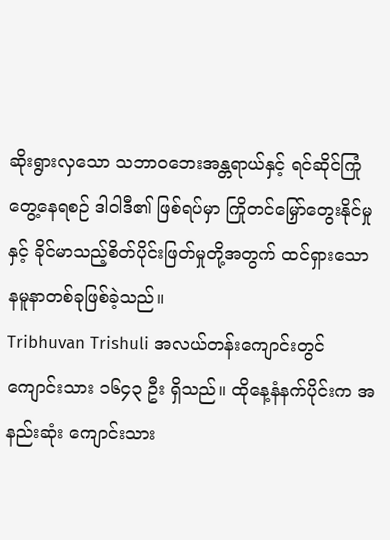ဆိုးရွားလှသော သဘာဝဘေးအန္တရာယ်နှင့် ရင်ဆိုင်ကြုံတွေ့နေရစဉ် ဒါဝါဒီ၏ ဖြစ်ရပ်မှာ ကြိုတင်မြှော်တွေးနိုင်မှုနှင့် ခိုင်မာသည့်စိတ်ပိုင်းဖြတ်မှုတို့အတွက် ထင်ရှားသော နမူနာတစ်ခုဖြစ်ခဲ့သည်။
Tribhuvan Trishuli အလယ်တန်းကျောင်းတွင် ကျောင်းသား ၁၆၄၃ ဦး ရှိသည်။ ထိုနေ့နံနက်ပိုင်းက အနည်းဆုံး ကျောင်းသား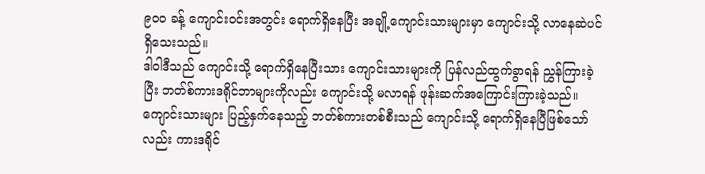၉၀၀ ခန့် ကျောင်းဝင်းအတွင်း ရောက်ရှိနေပြီး အချို့ကျောင်းသားများမှာ ကျောင်းသို့ လာနေဆဲပင်ရှိသေးသည်။
ဒါဝါဒီသည် ကျောင်းသို့ ရောက်ရှိနေပြီးသား ကျောင်းသားများကို ပြန်လည်ထွက်ခွာရန် ညွှန်ကြားခဲ့ပြီး ဘတ်စ်ကားဒရိုင်ဘာများကိုလည်း ကျောင်းသို့ မလာရန် ဖုန်းဆက်အကြောင်းကြားခဲ့သည်။
ကျောင်းသားများ ပြည့်နှက်နေသည့် ဘတ်စ်ကားတစ်စီးသည် ကျောင်းသို့ ရောက်ရှိနေပြီဖြစ်သော်လည်း ကားဒရိုင်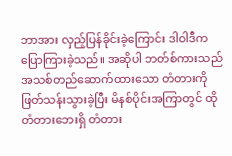ဘာအား လှည့်ပြန်ခိုင်းခဲ့ကြောင်း ဒါဝါဒီက ပြောကြားခဲ့သည်။ အဆိုပါ ဘတ်စ်ကားသည် အသစ်တည်ဆောက်ထားသော တံတားကို ဖြတ်သန်းသွားခဲ့ပြီး မိနစ်ပိုင်းအကြာတွင် ထိုတံတားဘေးရှိ တံတား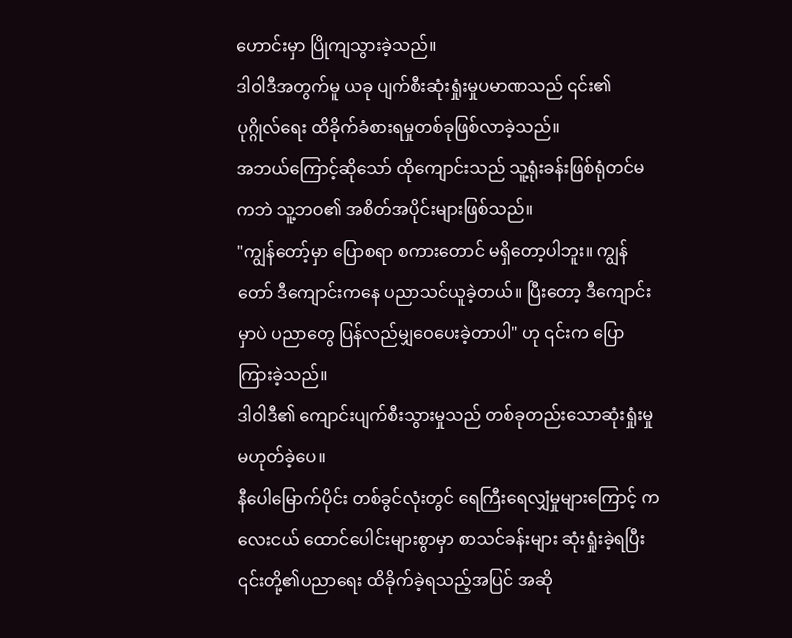ဟောင်းမှာ ပြိုကျသွားခဲ့သည်။
ဒါဝါဒီအတွက်မူ ယခု ပျက်စီးဆုံးရှုံးမှုပမာဏသည် ၎င်း၏ ပုဂ္ဂိုလ်ရေး ထိခိုက်ခံစားရမှုတစ်ခုဖြစ်လာခဲ့သည်။
အဘယ်ကြောင့်ဆိုသော် ထိုကျောင်းသည် သူ့ရုံးခန်းဖြစ်ရုံတင်မကဘဲ သူ့ဘဝ၏ အစိတ်အပိုင်းများဖြစ်သည်။
"ကျွန်တော့်မှာ ပြောစရာ စကားတောင် မရှိတော့ပါဘူး။ ကျွန်တော် ဒီကျောင်းကနေ ပညာသင်ယူခဲ့တယ်။ ပြီးတော့ ဒီကျောင်းမှာပဲ ပညာတွေ ပြန်လည်မျှဝေပေးခဲ့တာပါ" ဟု ၎င်းက ပြောကြားခဲ့သည်။
ဒါဝါဒီ၏ ကျောင်းပျက်စီးသွားမှုသည် တစ်ခုတည်းသောဆုံးရှုံးမှု မဟုတ်ခဲ့ပေ။
နီပေါမြောက်ပိုင်း တစ်ခွင်လုံးတွင် ရေကြီးရေလျှံမှုများကြောင့် ကလေးငယ် ထောင်ပေါင်းများစွာမှာ စာသင်ခန်းများ ဆုံးရှုံးခဲ့ရပြီး ၎င်းတို့၏ပညာရေး ထိခိုက်ခဲ့ရသည့်အပြင် အဆို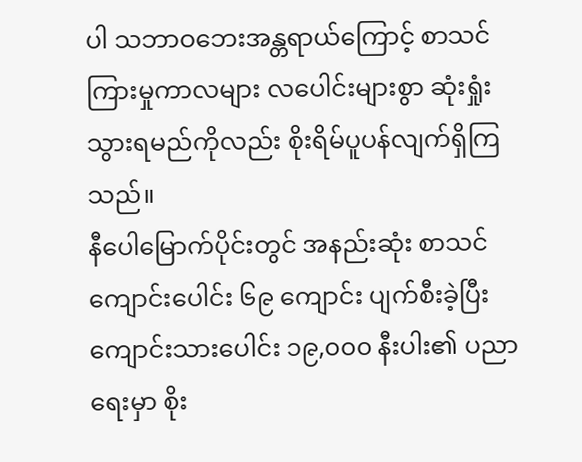ပါ သဘာဝဘေးအန္တရာယ်ကြောင့် စာသင်ကြားမှုကာလများ လပေါင်းများစွာ ဆုံးရှုံးသွားရမည်ကိုလည်း စိုးရိမ်ပူပန်လျက်ရှိကြသည်။
နီပေါမြောက်ပိုင်းတွင် အနည်းဆုံး စာသင်ကျောင်းပေါင်း ၆၉ ကျောင်း ပျက်စီးခဲ့ပြီး ကျောင်းသားပေါင်း ၁၉,၀၀၀ နီးပါး၏ ပညာရေးမှာ စိုး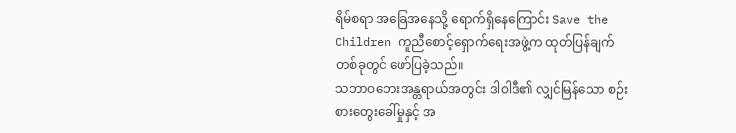ရိမ်စရာ အခြေအနေသို့ ရောက်ရှိနေကြောင်း Save the Children ကူညီစောင့်ရှောက်ရေးအဖွဲ့က ထုတ်ပြန်ချက်တစ်ခုတွင် ဖော်ပြခဲ့သည်။
သဘာဝဘေးအန္တရာယ်အတွင်း ဒါဝါဒီ၏ လျှင်မြန်သော စဉ်းစားတွေးခေါ်မှုနှင့် အ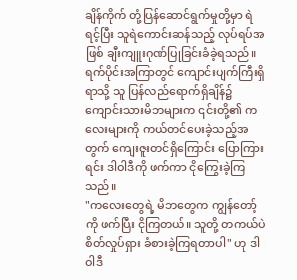ချိန်ကိုက် တုံ့ပြန်ဆောင်ရွက်မှုတို့မှာ ရဲရင့်ပြီး သူရဲကောင်းဆန်သည့် လုပ်ရပ်အဖြစ် ချီးကျူးဂုဏ်ပြုခြင်းခံခဲ့ရသည်။
ရက်ပိုင်းအကြာတွင် ကျောင်းပျက်ကြီးရှိရာသို့ သူ ပြန်လည်ရောက်ရှိချိန်၌ ကျောင်းသားမိဘများက ၎င်းတို့၏ ကလေးများကို ကယ်တင်ပေးခဲ့သည့်အတွက် ကျေးဇူးတင်ရှိကြောင်း ပြောကြားရင်း ဒါဝါဒီကို ဖက်ကာ ငိုကြွေးခဲ့ကြသည်။
"ကလေးတွေရဲ့ မိဘတွေက ကျွန်တော့်ကို ဖက်ပြီး ငိုကြတယ်။ သူတို့ တကယ်ပဲ စိတ်လှုပ်ရှား ခံစားခဲ့ကြရတာပါ" ဟု ဒါဝါဒီ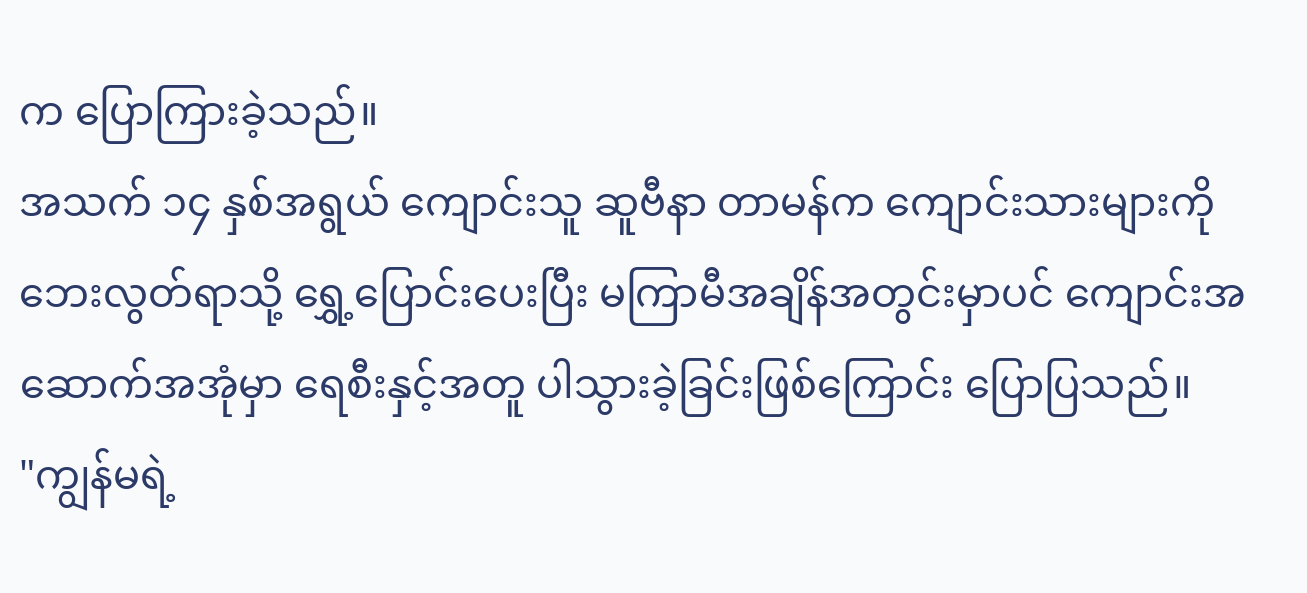က ပြောကြားခဲ့သည်။
အသက် ၁၄ နှစ်အရွယ် ကျောင်းသူ ဆူဗီနာ တာမန်က ကျောင်းသားများကို ဘေးလွတ်ရာသို့ ရွှေ့ပြောင်းပေးပြီး မကြာမီအချိန်အတွင်းမှာပင် ကျောင်းအဆောက်အအုံမှာ ရေစီးနှင့်အတူ ပါသွားခဲ့ခြင်းဖြစ်ကြောင်း ပြောပြသည်။
"ကျွန်မရဲ့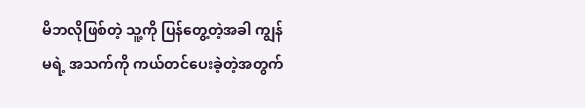မိဘလိုဖြစ်တဲ့ သူ့ကို ပြန်တွေ့တဲ့အခါ ကျွန်မရဲ့ အသက်ကို ကယ်တင်ပေးခဲ့တဲ့အတွက်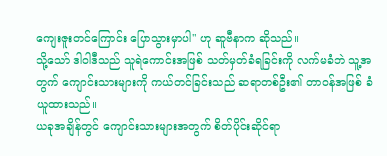ကျေးဇူးတင်ကြောင်း ပြောသွားမှာပါ" ဟု ဆူဗီနာက ဆိုသည်။
သို့သော် ဒါဝါဒီသည် သူရဲကောင်းအဖြစ် သတ်မှတ်ခံရခြင်းကို လက်မခံဘဲ သူ့အတွက် ကျောင်းသားများကို ကယ်တင်ခြင်းသည် ဆရာတစ်ဦး၏ တာဝန်အဖြစ် ခံယူထားသည်။
ယခုအချိန်တွင် ကျောင်းသားများအတွက် စိတ်ပိုင်းဆိုင်ရာ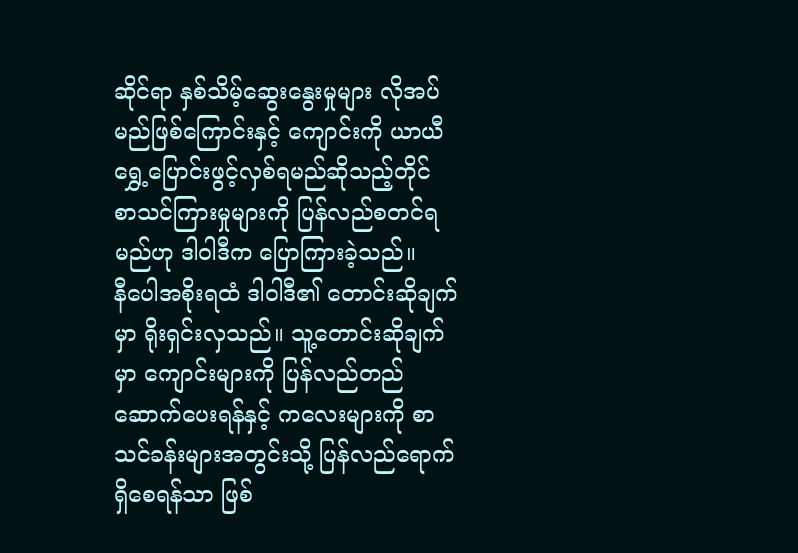ဆိုင်ရာ နှစ်သိမ့်ဆွေးနွေးမှုများ လိုအပ်မည်ဖြစ်ကြောင်းနှင့် ကျောင်းကို ယာယီရွှေ့ပြောင်းဖွင့်လှစ်ရမည်ဆိုသည့်တိုင် စာသင်ကြားမှုများကို ပြန်လည်စတင်ရမည်ဟု ဒါဝါဒီက ပြောကြားခဲ့သည်။
နီပေါအစိုးရထံ ဒါဝါဒီ၏ တောင်းဆိုချက်မှာ ရိုးရှင်းလှသည်။ သူ့တောင်းဆိုချက်မှာ ကျောင်းများကို ပြန်လည်တည်ဆောက်ပေးရန်နှင့် ကလေးများကို စာသင်ခန်းများအတွင်းသို့ ပြန်လည်ရောက်ရှိစေရန်သာ ဖြစ်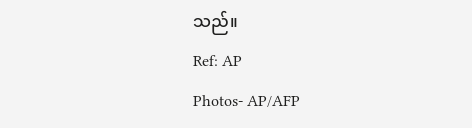သည်။
Ref: AP
Photos- AP/AFP